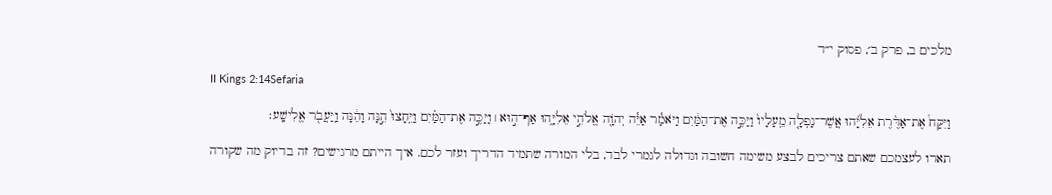מלכים ב, פרק ב׳, פסוק י״ד

II Kings 2:14Sefaria

וַיִּקַּח֩ אֶת־אַדֶּ֨רֶת אֵלִיָּ֜הוּ אֲשֶׁר־נָפְלָ֤ה מֵֽעָלָיו֙ וַיַּכֶּ֣ה אֶת־הַמַּ֔יִם וַיֹּאמַ֕ר אַיֵּ֕ה יְהֹוָ֖ה אֱלֹהֵ֣י אֵלִיָּ֑הוּ אַף־ה֣וּא ׀ וַיַּכֶּ֣ה אֶת־הַמַּ֗יִם וַיֵּֽחָצוּ֙ הֵ֣נָּה וָהֵ֔נָּה וַֽיַּעֲבֹ֖ר אֱלִישָֽׁע׃

תארו לעצמכם שאתם צריכים לבצע משימה חשובה וגדולה לגמרי לבד, בלי המורה שתמיד הדריך ועזר לכם. איך הייתם מרגישים? זה בדיוק מה שקורה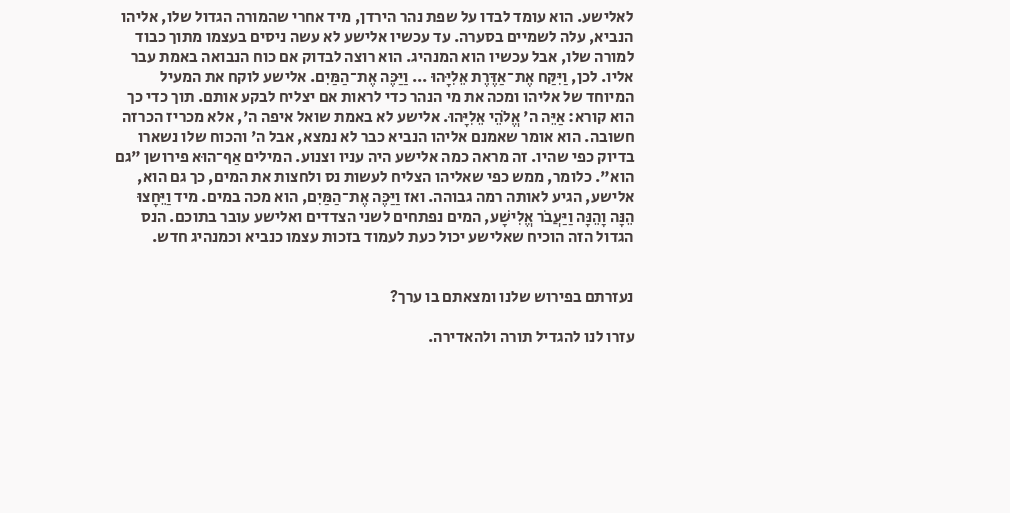לאלישע. הוא עומד לבדו על שפת נהר הירדן, מיד אחרי שהמורה הגדול שלו, אליהו הנביא, עלה לשמיים בסערה. עד עכשיו אלישע לא עשה ניסים בעצמו מתוך כבוד למורה שלו, אבל עכשיו הוא המנהיג. הוא רוצה לבדוק אם כוח הנבואה באמת עבר אליו. לכן, וַיִּקַּח אֶת־אַדֶּרֶת אֵלִיָּהוּ ... וַיַּכֶּה אֶת־הַמַּיִם. אלישע לוקח את המעיל המיוחד של אליהו ומכה את מי הנהר כדי לראות אם יצליח לבקע אותם. תוך כדי כך הוא קורא: אַיֵּה ה' אֱלֹהֵי אֵלִיָּהוּ. אלישע לא באמת שואל איפה ה', אלא מכריז הכרזה חשובה. הוא אומר שאמנם אליהו הנביא כבר לא נמצא, אבל ה' והכוח שלו נשארו בדיוק כפי שהיו. זה מראה כמה אלישע היה עניו וצנוע. המילים אַף־הוּא פירושן "גם הוא". כלומר, ממש כפי שאליהו הצליח לעשות נס ולחצות את המים, כך גם הוא, אלישע, הגיע לאותה רמה גבוהה. ואז וַיַּכֶּה אֶת־הַמַּיִם, הוא מכה במים. מיד וַיֵּחָצוּ הֵנָּה וָהֵנָּה וַיַּעֲבֹר אֱלִישָׁע, המים נפתחים לשני הצדדים ואלישע עובר בתוכם. הנס הגדול הזה הוכיח שאלישע יכול כעת לעמוד בזכות עצמו כנביא וכמנהיג חדש.


נעזרתם בפירוש שלנו ומצאתם בו ערך?

עזרו לנו להגדיל תורה ולהאדירה.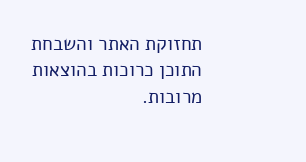תחזוקת האתר והשבחת התוכן כרוכות בהוצאות מרובות.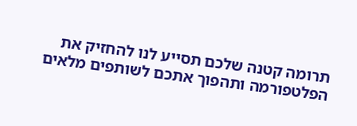תרומה קטנה שלכם תסייע לנו להחזיק את הפלטפורמה ותהפוך אתכם לשותפים מלאים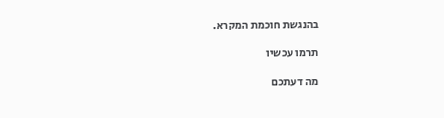בהנגשת חוכמת המקרא.

תרמו עכשיו

מה דעתכם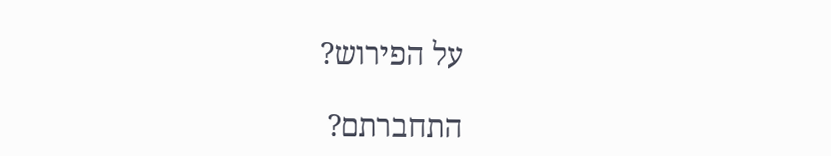על הפירוש?

התחברתם?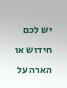יש לכם חידוש או הארה על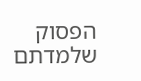הפסוק שלמדתם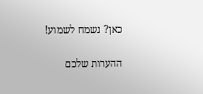כאן? נשמח לשמוע!

ההערות שלכם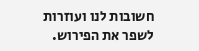חשובות לנו ועוזרות לשפר את הפירוש.